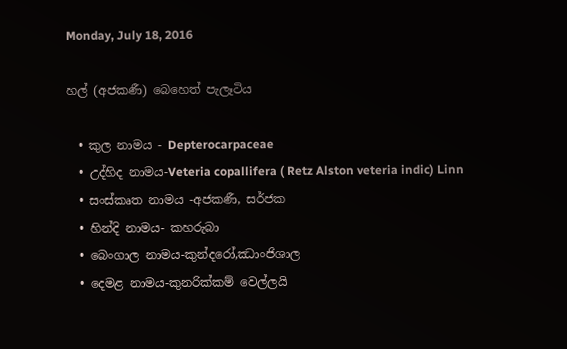Monday, July 18, 2016

හල් (අජකණී) බෙහෙත් පැලෑටිය

  • කුල නාමය - Depterocarpaceae
  • උද්හිද නාමය-Veteria copallifera ( Retz Alston veteria indic) Linn
  • සංස්කෘත නාමය -අජකණී, සර්ජක
  • හින්දි නාමය- කහරුබා
  • බෙංගාල නාමය-කුන්දරෝ,ඣාංජිශාල
  • දෙමළ නාමය-කුනරික්කම් වෙල්ලයි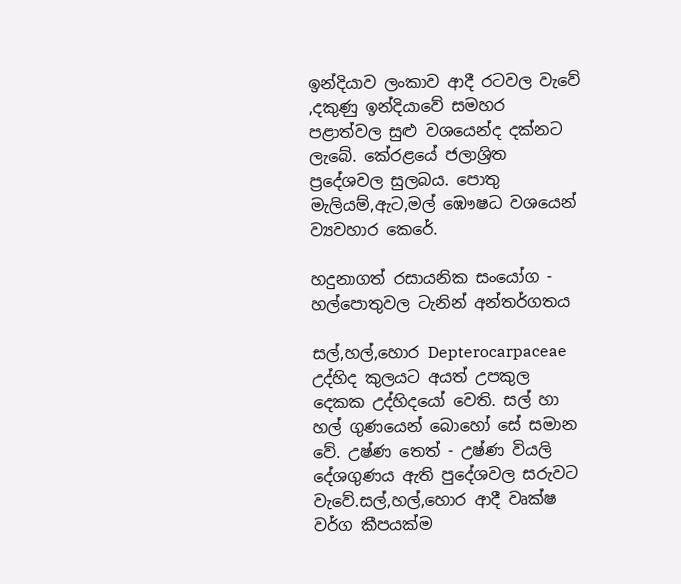ඉන්දියාව ලංකාව ආදී රටවල වැවේ ,දකුණු ඉන්දියාවේ සමහර පළාත්වල සුළු වශයෙන්ද දක්නට ලැබේ. කේරළයේ ජලාශ්‍රිත ප්‍රදේශවල සුලබය. පොතු මැලියම්,ඇට,මල් ඹෞෂධ වශයෙන් ව්‍යවහාර කෙරේ.

හදුනාගත් රසායනික සංයෝග - හල්පොතුවල ටැනින් අන්තර්ගතය

සල්,හල්,හොර Depterocarpaceae උද්හිද කුලයට අයත් උපකුල දෙකක උද්හිදයෝ වෙති. සල් හා හල් ගුණයෙන් බොහෝ සේ සමාන වේ. උෂ්ණ තෙත් - උෂ්ණ වියලි දේශගුණය ඇති පුදේශවල සරුවට වැවේ.සල්,හල්,හොර ආදී වෘක්ෂ වර්ග කීපයක්ම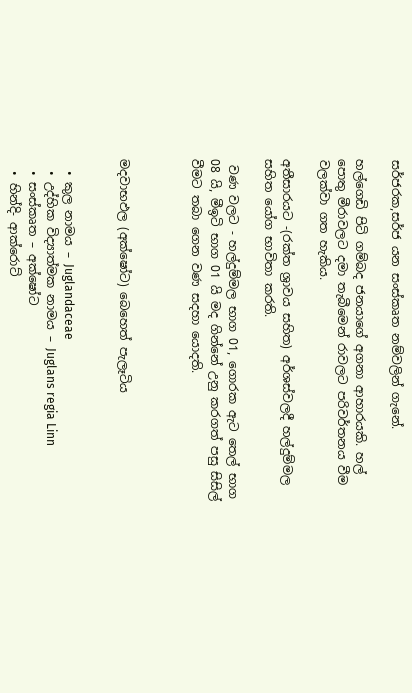සර්ජරක,සර්ජ යන සංස්කෘත නම්වලින් ගැනේ.

හල්ගෙඩි පිටි ගම්බද ජනයාගේ අගනා ආහාරයකි. හල් පොතු මීරාවලට දමා තැබීමෙන් රාවලට පරිවර්තනය වීම වලක්වා ගත හැකිය.

අතීසාරයට -(රක්ත ශ්‍රාවය සහිත) අර්ශස්වලදී හල්දුම්මල සහිත යෝග භාවිතා කරති.

 වණ වලට - හල්දුම්මල භාග 01, ගොරක ඇට තෙල් භාග 08 යි, මීඉටි භාග 01 යි මද ගින්නේ උනු කරගත් පසු සිසිල් වීමට තබා ගෙන වණ සදහා යොදති.



මදවාභඵල (අක්ෂෝට) බෙහෙත් පැලෑටිය


  • කුල නාමය – Juglandaceae
  • උද්හික විද්‍යාත්මක නාමය – Juglans regia Linn
  • සංස්කෘත – අක්ෂෝට
  • හින්දි- ආක්රොට්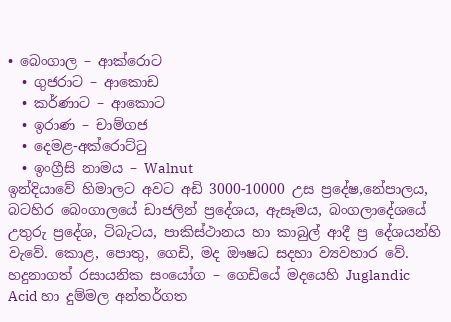• බෙංගාල – ආක්රොට
  • ගුජරාට – ආකොඩ
  • කර්ණාට – ආකොට
  • ඉරාණ – චාම්ගජ
  • දෙමළ-අක්රොට්ටු
  • ඉංග්‍රීසි නාමය – Walnut
ඉන්දියාවේ හිමාලට අවට අඩි 3000-10000 උස ප්‍රදේෂ,නේපාලය, බටහිර බෙංගාලයේ ඩාජලින් ප්‍රදේශය, ඇසෑමය, බංගලාදේශයේ උතුරු ප්‍රදේශ, ටිබැටය, පාකිස්ථානය හා කාබුල් ආදී ප්‍ර දේශයන්හි වැවේ. කොළ, පොතු, ගෙඩි, මද ඖෂධ සදහා ව්‍යවහාර වේ.
හදුනාගත් රසායනික සංයෝග – ගෙඩියේ මදයෙහි Juglandic Acid හා දුම්මල අන්තර්ගත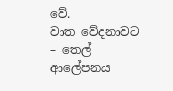වේ.
වාත වේදනාවට – තෙල් ආලේපනය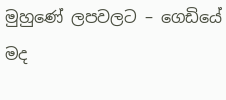මුහුණේ ලපවලට – ගෙඩියේ මද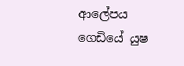ආලේපය
ගෙඩියේ යුෂ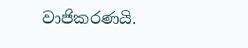වාජිකරණයි.